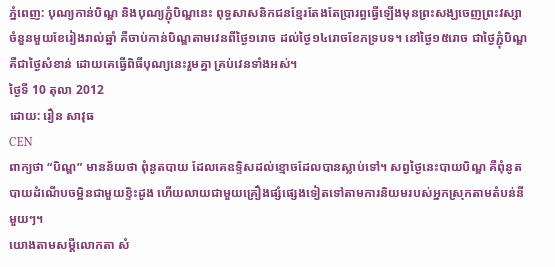ភ្នំពេញ: បុណ្យកាន់បិណ្ឌ និងបុណ្យភ្ជុំបិណ្ឌនេះ ពុទ្ធសាសនិកជនខ្មែរតែងតែប្រារព្ធធ្វើឡើងមុនព្រះសង្ឃចេញព្រះវស្សាចំនួនមួយខែរៀងរាល់ឆ្នាំ គឺចាប់កាន់បិណ្ឌតាមវេនពីថ្ងៃ១រោច ដល់ថ្ងៃ១៤រោចខែភទ្របទ។ នៅថ្ងៃ១៥រោច ជាថ្ងៃភ្ជុំបិណ្ឌ គឺជាថ្ងៃសំខាន់ ដោយគេធ្វើពិធីបុណ្យនេះរួមគ្នា គ្រប់វេនទាំងអស់។
ថ្ងៃទី 10 តុលា 2012
ដោយ: រឿន សាវុធ
CEN
ពាក្យថា “បិណ្ឌ” មានន័យថា ពុំនូតបាយ ដែលគេឧទ្ទិសដល់ខ្មោចដែលបានស្លាប់ទៅ។ សព្វថ្ងៃនេះបាយបិណ្ឌ គឺពុំនូតបាយដំណើបចម្អិនជាមួយខ្ទិះដូង ហើយលាយជាមួយគ្រឿងផ្សំផ្សេងទៀតទៅតាមការនិយមរបស់អ្នកស្រុកតាមតំបន់នីមួយៗ។
យោងតាមសម្តីលោកតា សំ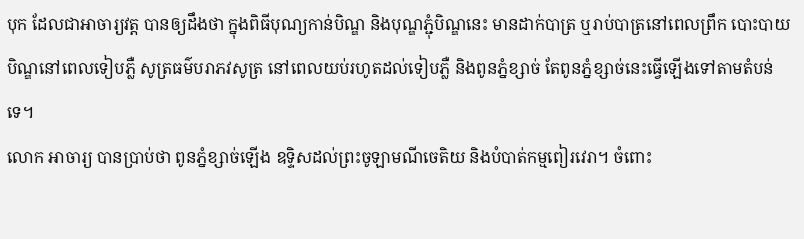បុក ដែលជាអាចារ្យវត្ត បានឲ្យដឹងថា ក្នុងពិធីបុណ្យកាន់បិណ្ឌ និងបុណ្ឌភ្ជុំបិណ្ឌនេះ មានដាក់បាត្រ ឬរាប់បាត្រនៅពេលព្រឹក បោះបាយបិណ្ឌនៅពេលទៀបភ្លឺ សូត្រធម៌បរាភវសូត្រ នៅពេលយប់រហូតដល់ទៀបភ្លឺ និងពូនភ្នំខ្សាច់ តែពូនភ្នំខ្សាច់នេះធ្វើឡើងទៅតាមតំបន់ទេ។
លោក អាចារ្យ បានប្រាប់ថា ពូនភ្នំខ្សាច់ឡើង ឧទ្ទិសដល់ព្រះចូឡាមណីចេតិយ និងបំបាត់កម្មពៀរវេរា។ ចំពោះ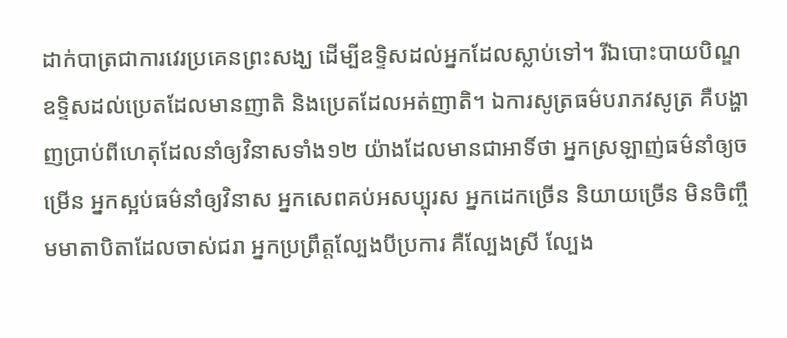ដាក់បាត្រជាការវេរប្រគេនព្រះសង្ឃ ដើម្បីឧទ្ទិសដល់អ្នកដែលស្លាប់ទៅ។ រីឯបោះបាយបិណ្ឌឧទ្ទិសដល់ប្រេតដែលមានញាតិ និងប្រេតដែលអត់ញាតិ។ ឯការសូត្រធម៌បរាភវសូត្រ គឺបង្ហាញប្រាប់ពីហេតុដែលនាំឲ្យវិនាសទាំង១២ យ៉ាងដែលមានជាអាទិ៍ថា អ្នកស្រឡាញ់ធម៌នាំឲ្យចម្រើន អ្នកស្អប់ធម៌នាំឲ្យវិនាស អ្នកសេពគប់អសប្បុរស អ្នកដេកច្រើន និយាយច្រើន មិនចិញ្ចឹមមាតាបិតាដែលចាស់ជរា អ្នកប្រព្រឹត្តល្បែងបីប្រការ គឺល្បែងស្រី ល្បែង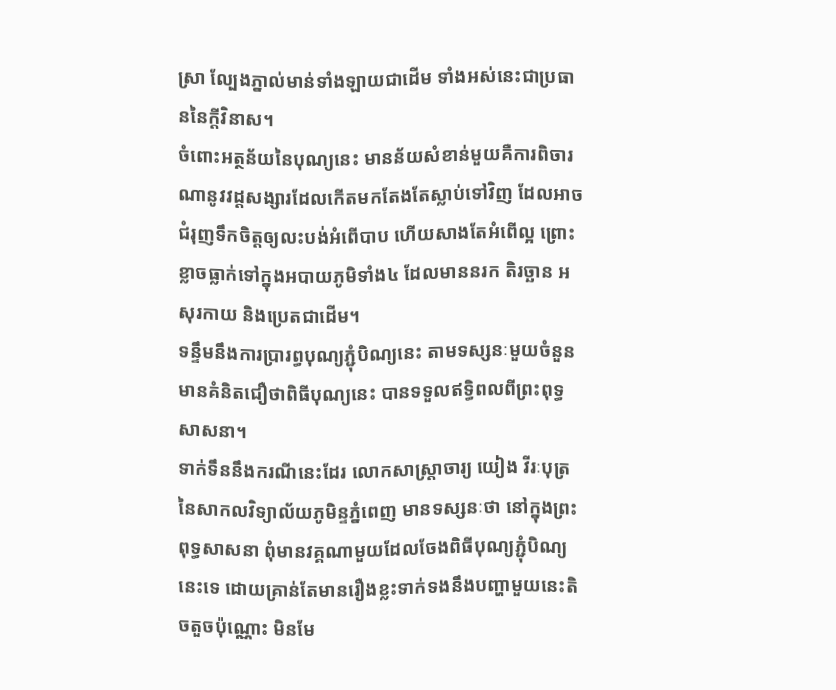ស្រា ល្បែងភ្នាល់មាន់ទាំងឡាយជាដើម ទាំងអស់នេះជាប្រធាននៃក្តីវិនាស។
ចំពោះអត្ថន័យនៃបុណ្យនេះ មានន័យសំខាន់មួយគឺការពិចារណានូវវដ្តសង្សារដែលកើតមកតែងតែស្លាប់ទៅវិញ ដែលអាចជំរុញទឹកចិត្តឲ្យលះបង់អំពើបាប ហើយសាងតែអំពើល្អ ព្រោះខ្លាចធ្លាក់ទៅក្នុងអបាយភូមិទាំង៤ ដែលមាននរក តិរច្ឆាន អសុរកាយ និងប្រេតជាដើម។
ទន្ទឹមនឹងការប្រារព្ធបុណ្យភ្ជុំបិណ្យនេះ តាមទស្សនៈមួយចំនួនមានគំនិតជឿថាពិធីបុណ្យនេះ បានទទួលឥទ្ធិពលពីព្រះពុទ្ធសាសនា។
ទាក់ទឹននឹងករណីនេះដែរ លោកសាស្ត្រាចារ្យ យៀង វីរៈបុត្រ នៃសាកលវិទ្យាល័យភូមិន្ទភ្នំពេញ មានទស្សនៈថា នៅក្នុងព្រះពុទ្ធសាសនា ពុំមានវគ្គណាមួយដែលចែងពិធីបុណ្យភ្ជុំបិណ្យនេះទេ ដោយគ្រាន់តែមានរឿងខ្លះទាក់ទងនឹងបញ្ហាមួយនេះតិចតួចប៉ុណ្ណោះ មិនមែ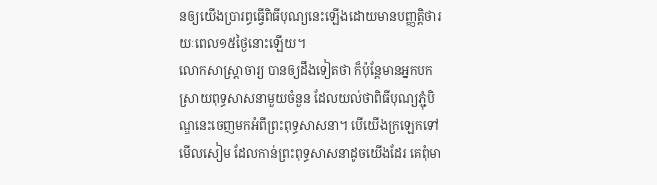នឲ្យយើងប្រារព្ធធ្វើពិធីបុណ្យនេះឡើងដោយមានបញ្ញត្តិថារយៈពេល១៥ថ្ងៃនោះឡើយ។
លោកសាស្ត្រាចារ្យ បានឲ្យដឹងទៀតថា ក៏ប៉ុន្តែមានអ្នកបកស្រាយពុទ្ធសាសនាមួយចំនួន ដែលយល់ថាពិធីបុណ្យភ្ជុំបិណ្ឌនេះចេញមកអំពីព្រះពុទ្ធសាសនា។ បើយើងក្រឡេកទៅមើលសៀម ដែលកាន់ព្រះពុទ្ធសាសនាដូចយើងដែរ គេពុំមា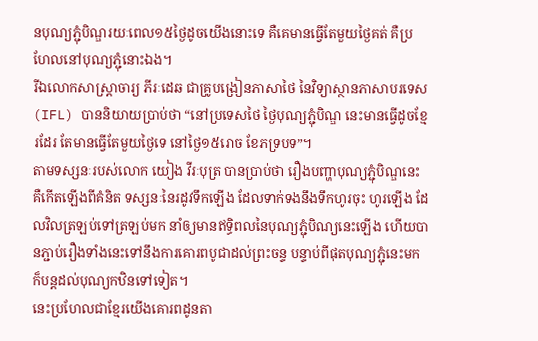នបុណ្យភ្ជុំបិណ្ឌរយៈពេល១៥ថ្ងៃដូចយើងនោះទេ គឺគេមានធ្វើតែមួយថ្ងៃគត់ គឺប្រហែលនៅបុណ្យភ្ជុំនោះឯង។
រីឯលោកសាស្ត្រាចារ្យ ភីរៈដេឆ ជាគ្រូបង្រៀនភាសាថៃ នៃវិទ្យាស្ថានភាសាបរទេស(IFL) បាននិយាយប្រាប់ថា “នៅប្រទេសថៃ ថ្ងៃបុណ្យភ្ជុំបិណ្ឌ នេះមានធ្វើដូចខ្មែរដែរ តែមានធ្វើតែមួយថ្ងៃទេ នៅថ្ងៃ១៥រោច ខែភទ្របទ”។
តាមទស្សនៈរបស់លោក យៀង វីរៈបុត្រ បានប្រាប់ថា រឿងបញ្ហាបុណ្យភ្ជុំបិណ្ឌនេះ គឺកើតឡើងពីគំនិត ទស្សនៈនៃរដូវទឹកឡើង ដែលទាក់ទងនឹងទឹកហូរចុះ ហូរឡើង ដែលវិលត្រឡប់ទៅត្រឡប់មក នាំឲ្យមានឥទ្ធិពលនៃបុណ្យភ្ជុំបិណ្យនេះឡើង ហើយបានភ្ជាប់រឿងទាំងនេះទៅនឹងការគោរពបូជាដល់ព្រះចន្ទ បន្ទាប់ពីផុតបុណ្យភ្ជុំនេះមក ក៏បន្តដល់បុណ្យកឋិនទៅទៀត។
នេះប្រហែលជាខ្មែរយើងគោរពដូនតា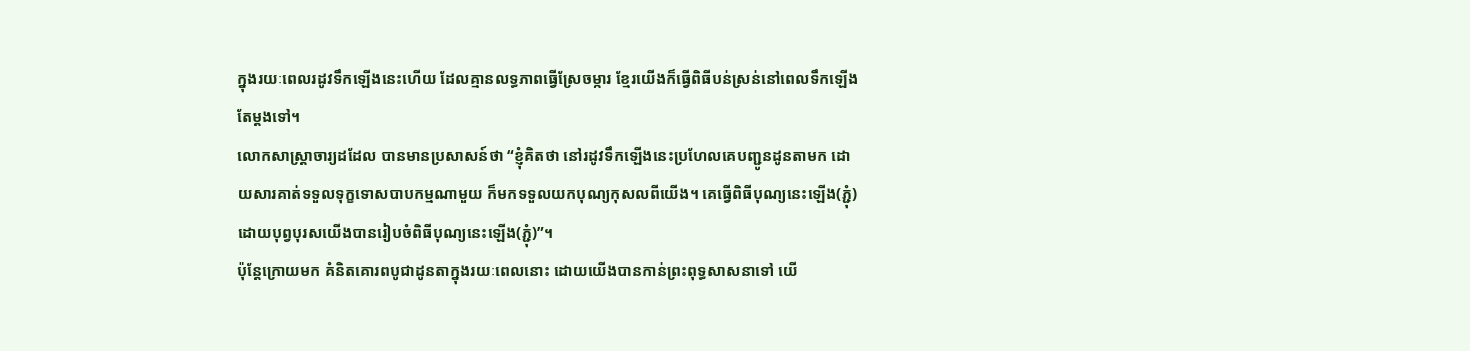ក្នុងរយៈពេលរដូវទឹកឡើងនេះហើយ ដែលគ្មានលទ្ធភាពធ្វើស្រែចម្ការ ខ្មែរយើងក៏ធ្វើពិធីបន់ស្រន់នៅពេលទឹកឡើងតែម្តងទៅ។
លោកសាស្ត្រាចារ្យដដែល បានមានប្រសាសន៍ថា “ខ្ញុំគិតថា នៅរដូវទឹកឡើងនេះប្រហែលគេបញ្ជូនដូនតាមក ដោយសារគាត់ទទួលទុក្ខទោសបាបកម្មណាមួយ ក៏មកទទួលយកបុណ្យកុសលពីយើង។ គេធ្វើពិធីបុណ្យនេះឡើង(ភ្ជុំ) ដោយបុព្វបុរសយើងបានរៀបចំពិធីបុណ្យនេះឡើង(ភ្ជុំ)”។
ប៉ុន្តែក្រោយមក គំនិតគោរពបូជាដូនតាក្នុងរយៈពេលនោះ ដោយយើងបានកាន់ព្រះពុទ្ធសាសនាទៅ យើ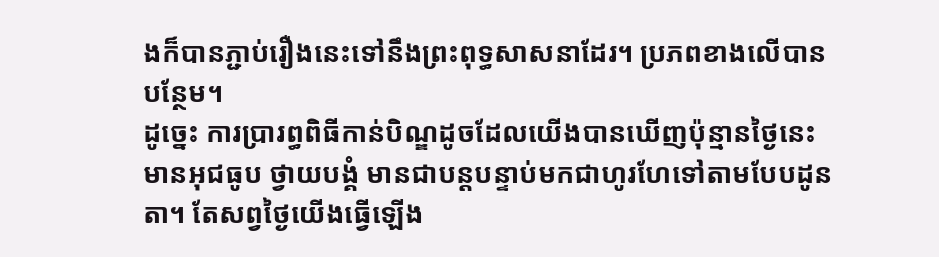ងក៏បានភ្ជាប់រឿងនេះទៅនឹងព្រះពុទ្ធសាសនាដែរ។ ប្រភពខាងលើបានបន្ថែម។
ដូច្នេះ ការប្រារព្ធពិធីកាន់បិណ្ឌដូចដែលយើងបានឃើញប៉ុន្មានថ្ងៃនេះ មានអុជធូប ថ្វាយបង្គំ មានជាបន្តបន្ទាប់មកជាហូរហែទៅតាមបែបដូនតា។ តែសព្វថ្ងៃយើងធ្វើឡើង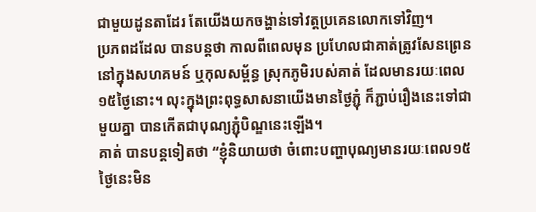ជាមួយដូនតាដែរ តែយើងយកចង្ហាន់ទៅវត្តប្រគេនលោកទៅវិញ។
ប្រភពដដែល បានបន្តថា កាលពីពេលមុន ប្រហែលជាគាត់ត្រូវសែនព្រេននៅក្នុងសហគមន៍ ឬកុលសម្ព័ន្ធ ស្រុកភូមិរបស់គាត់ ដែលមានរយៈពេល១៥ថ្ងៃនោះ។ លុះក្នុងព្រះពុទ្ធសាសនាយើងមានថ្ងៃភ្ជុំ ក៏ភ្ជាប់រឿងនេះទៅជាមួយគ្នា បានកើតជាបុណ្យភ្ជុំបិណ្ឌនេះឡើង។
គាត់ បានបន្តទៀតថា “ខ្ញុំនិយាយថា ចំពោះបញ្ហាបុណ្យមានរយៈពេល១៥ថ្ងៃនេះមិន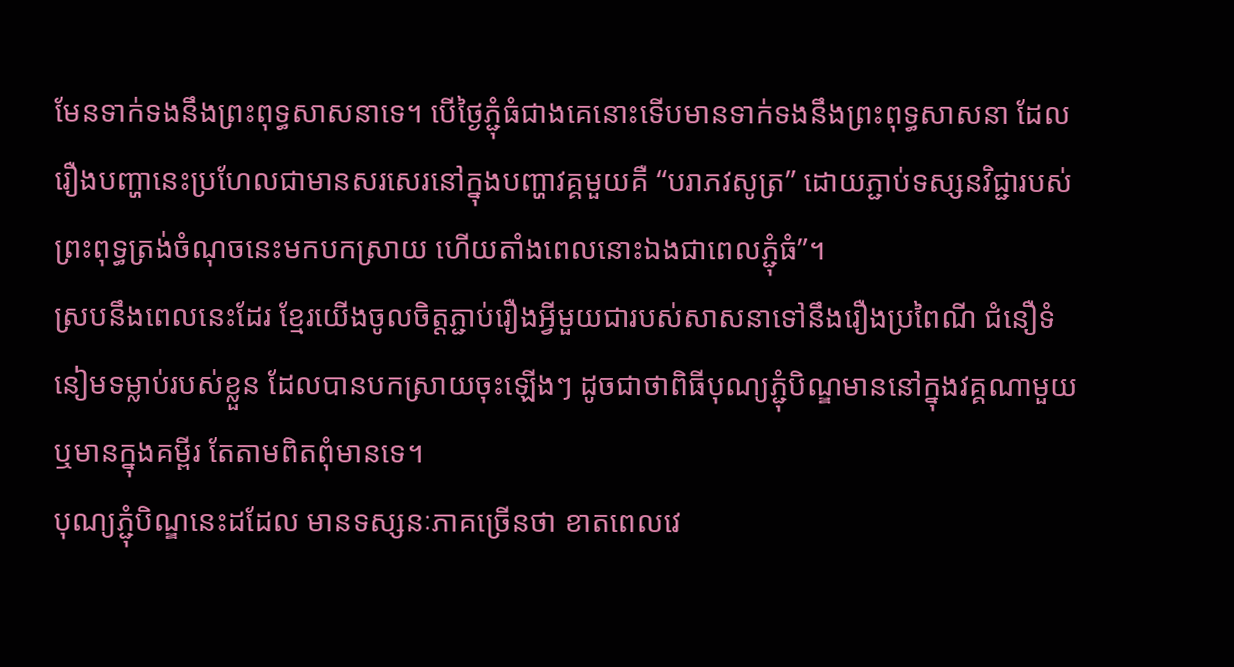មែនទាក់ទងនឹងព្រះពុទ្ធសាសនាទេ។ បើថ្ងៃភ្ជុំធំជាងគេនោះទើបមានទាក់ទងនឹងព្រះពុទ្ធសាសនា ដែលរឿងបញ្ហានេះប្រហែលជាមានសរសេរនៅក្នុងបញ្ហាវគ្គមួយគឺ “បរាភវសូត្រ” ដោយភ្ជាប់ទស្សនវិជ្ជារបស់ព្រះពុទ្ធត្រង់ចំណុចនេះមកបកស្រាយ ហើយតាំងពេលនោះឯងជាពេលភ្ជុំធំ”។
ស្របនឹងពេលនេះដែរ ខ្មែរយើងចូលចិត្តភ្ជាប់រឿងអ្វីមួយជារបស់សាសនាទៅនឹងរឿងប្រពៃណី ជំនឿទំនៀមទម្លាប់របស់ខ្លួន ដែលបានបកស្រាយចុះឡើងៗ ដូចជាថាពិធីបុណ្យភ្ជុំបិណ្ឌមាននៅក្នុងវគ្គណាមួយ ឬមានក្នុងគម្ពីរ តែតាមពិតពុំមានទេ។
បុណ្យភ្ជុំបិណ្ឌនេះដដែល មានទស្សនៈភាគច្រើនថា ខាតពេលវេ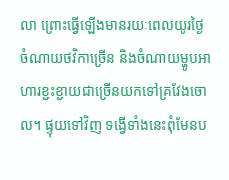លា ព្រោះធ្វើឡើងមានរយៈពេលយូរថ្ងៃ ចំណាយថវិកាច្រើន និងចំណាយម្ហូបអាហារខ្ជះខ្ជាយជាច្រើនយកទៅគ្រវែងចោល។ ផ្ទុយទៅវិញ ទង្វើទាំងនេះពុំមែនប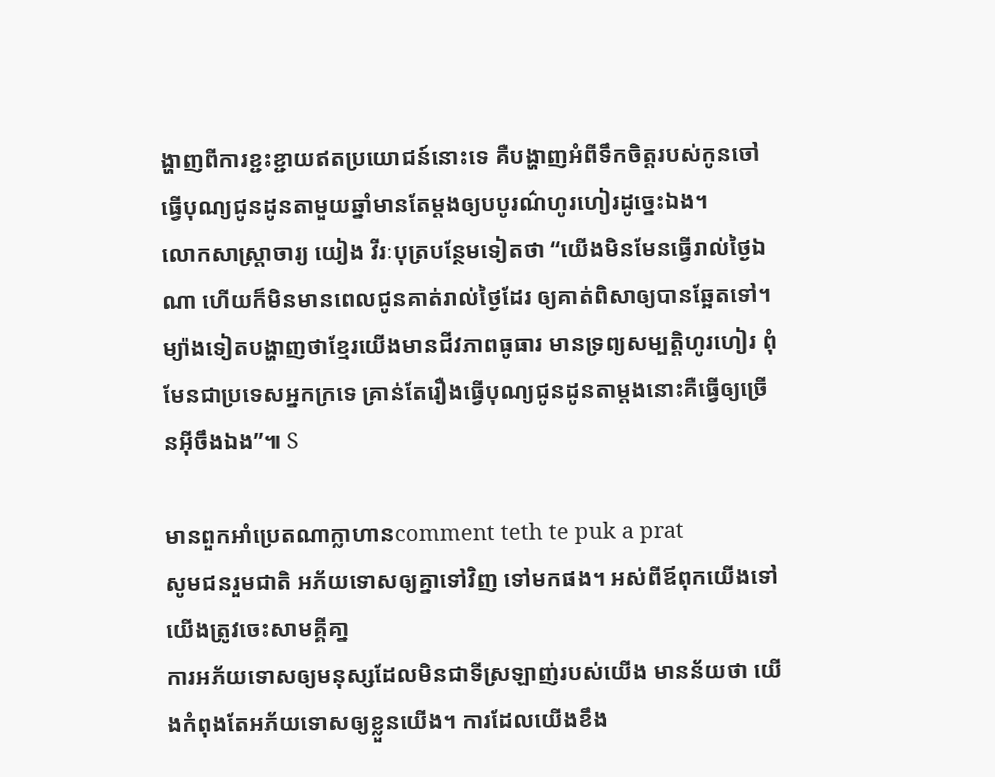ង្ហាញពីការខ្ជះខ្ជាយឥតប្រយោជន៍នោះទេ គឺបង្ហាញអំពីទឹកចិត្តរបស់កូនចៅធ្វើបុណ្យជូនដូនតាមួយឆ្នាំមានតែម្តងឲ្យបបូរណ៌ហូរហៀរដូច្នេះឯង។
លោកសាស្ត្រាចារ្យ យៀង វីរៈបុត្របន្ថែមទៀតថា “យើងមិនមែនធ្វើរាល់ថ្ងៃឯណា ហើយក៏មិនមានពេលជូនគាត់រាល់ថ្ងៃដែរ ឲ្យគាត់ពិសាឲ្យបានឆ្អែតទៅ។ ម្យ៉ាងទៀតបង្ហាញថាខ្មែរយើងមានជីវភាពធូធារ មានទ្រព្យសម្បត្តិហូរហៀរ ពុំមែនជាប្រទេសអ្នកក្រទេ គ្រាន់តែរឿងធ្វើបុណ្យជូនដូនតាម្តងនោះគឺធ្វើឲ្យច្រើនអ៊ីចឹងឯង”៕ S

មានពួកអាំប្រេតណាក្លាហានcomment teth te puk a prat
សូមជនរួមជាតិ អភ័យទោសឲ្យគ្នាទៅវិញ ទៅមកផង។ អស់ពីឪពុកយើងទៅ យើងត្រូវចេះសាមគ្គីគា្ន
ការអភ័យទោសឲ្យមនុស្សដែលមិនជាទីស្រឡាញ់របស់យើង មានន័យថា យើងកំពុងតែអភ័យទោសឲ្យខ្លួនយើង។ ការដែលយើងខឹង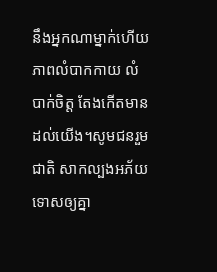នឹងអ្នកណាម្នាក់ហើយ ភាពលំបាកកាយ លំបាក់ចិត្ត តែងកើតមានដល់យើង។សូមជនរួមជាតិ សាកល្បងអភ័យទោសឲ្យគ្នា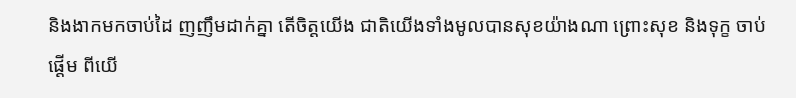និងងាកមកចាប់ដៃ ញញឹមដាក់គ្នា តើចិត្តយើង ជាតិយើងទាំងមូលបានសុខយ៉ាងណា ព្រោះសុខ និងទុក្ខ ចាប់ផ្តើម ពីយើ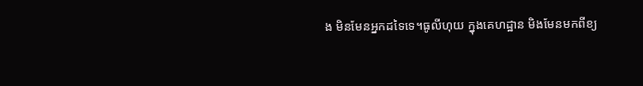ង មិនមែនអ្នកដទៃទេ។ធូលីហុយ ក្នុងគេហដ្ឋាន មិងមែនមកពីខ្យ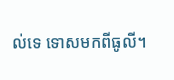ល់ទេ ទោសមកពីធូលី។